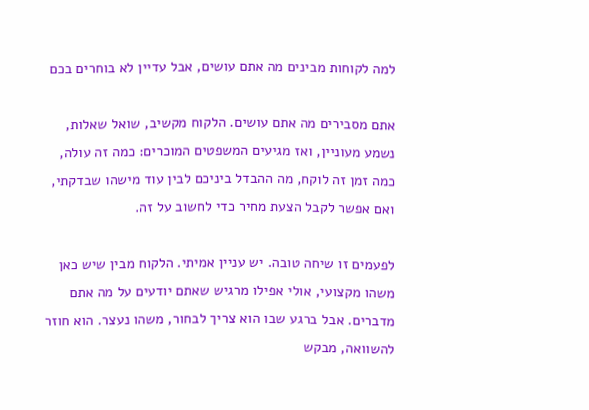למה לקוחות מבינים מה אתם עושים, אבל עדיין לא בוחרים בכם

אתם מסבירים מה אתם עושים. הלקוח מקשיב, שואל שאלות, נשמע מעוניין, ואז מגיעים המשפטים המוכרים: כמה זה עולה, כמה זמן זה לוקח, מה ההבדל ביניכם לבין עוד מישהו שבדקתי, ואם אפשר לקבל הצעת מחיר כדי לחשוב על זה.

לפעמים זו שיחה טובה. יש עניין אמיתי. הלקוח מבין שיש כאן משהו מקצועי, אולי אפילו מרגיש שאתם יודעים על מה אתם מדברים. אבל ברגע שבו הוא צריך לבחור, משהו נעצר. הוא חוזר להשוואה, מבקש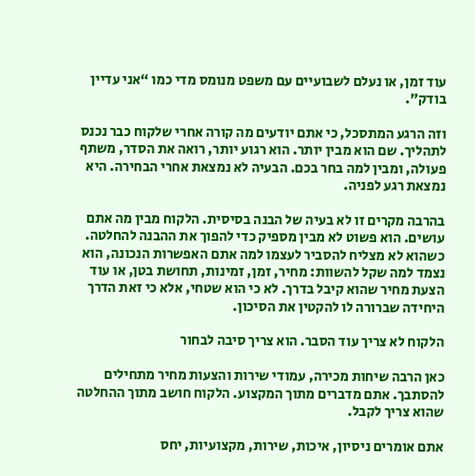עוד זמן, או נעלם לשבועיים עם משפט מנומס מדי כמו “אני עדיין בודק”.

וזה הרגע המתסכל, כי אתם יודעים מה קורה אחרי שלקוח כבר נכנס לתהליך. שם הוא מבין יותר. הוא רגוע יותר, רואה את הסדר, משתף פעולה, ומבין למה בחר בכם. הבעיה לא נמצאת אחרי הבחירה. היא נמצאת רגע לפניה.

בהרבה מקרים זו לא בעיה של הבנה בסיסית. הלקוח מבין מה אתם עושים. הוא פשוט לא מבין מספיק כדי להפוך את ההבנה להחלטה. כשהוא לא מצליח להסביר לעצמו למה אתם האפשרות הנכונה, הוא נצמד למה שקל להשוות: מחיר, זמן, זמינות, תחושת בטן, או עוד הצעת מחיר שהוא קיבל בדרך. לא כי הוא שטחי, אלא כי זאת הדרך היחידה שברורה לו להקטין את הסיכון.

הלקוח לא צריך עוד הסבר. הוא צריך סיבה לבחור

כאן הרבה שיחות מכירה, עמודי שירות והצעות מחיר מתחילים להסתבך. אתם מדברים מתוך המקצוע. הלקוח חושב מתוך ההחלטה שהוא צריך לקבל.

אתם אומרים ניסיון, איכות, שירות, מקצועיות, יחס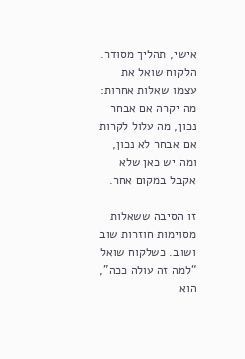אישי, תהליך מסודר. הלקוח שואל את עצמו שאלות אחרות: מה יקרה אם אבחר נכון, מה עלול לקרות אם אבחר לא נכון, ומה יש כאן שלא אקבל במקום אחר.

זו הסיבה ששאלות מסוימות חוזרות שוב ושוב. כשלקוח שואל “למה זה עולה ככה”, הוא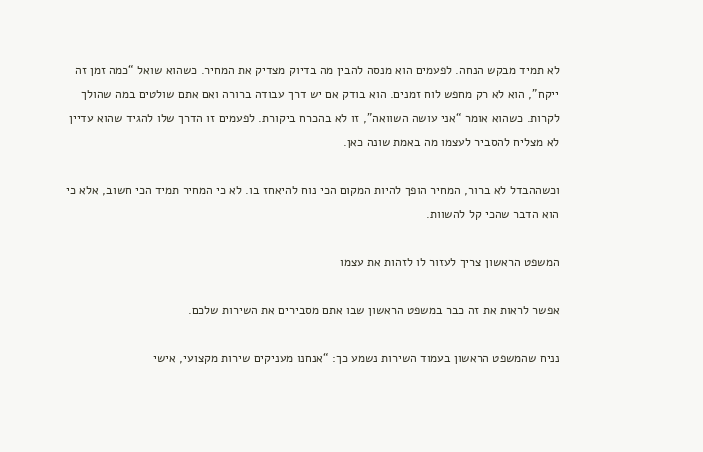לא תמיד מבקש הנחה. לפעמים הוא מנסה להבין מה בדיוק מצדיק את המחיר. כשהוא שואל “כמה זמן זה ייקח”, הוא לא רק מחפש לוח זמנים. הוא בודק אם יש דרך עבודה ברורה ואם אתם שולטים במה שהולך לקרות. כשהוא אומר “אני עושה השוואה”, זו לא בהכרח ביקורת. לפעמים זו הדרך שלו להגיד שהוא עדיין לא מצליח להסביר לעצמו מה באמת שונה כאן.

וכשההבדל לא ברור, המחיר הופך להיות המקום הכי נוח להיאחז בו. לא כי המחיר תמיד הכי חשוב, אלא כי הוא הדבר שהכי קל להשוות.

המשפט הראשון צריך לעזור לו לזהות את עצמו

אפשר לראות את זה כבר במשפט הראשון שבו אתם מסבירים את השירות שלכם.

נניח שהמשפט הראשון בעמוד השירות נשמע כך: “אנחנו מעניקים שירות מקצועי, אישי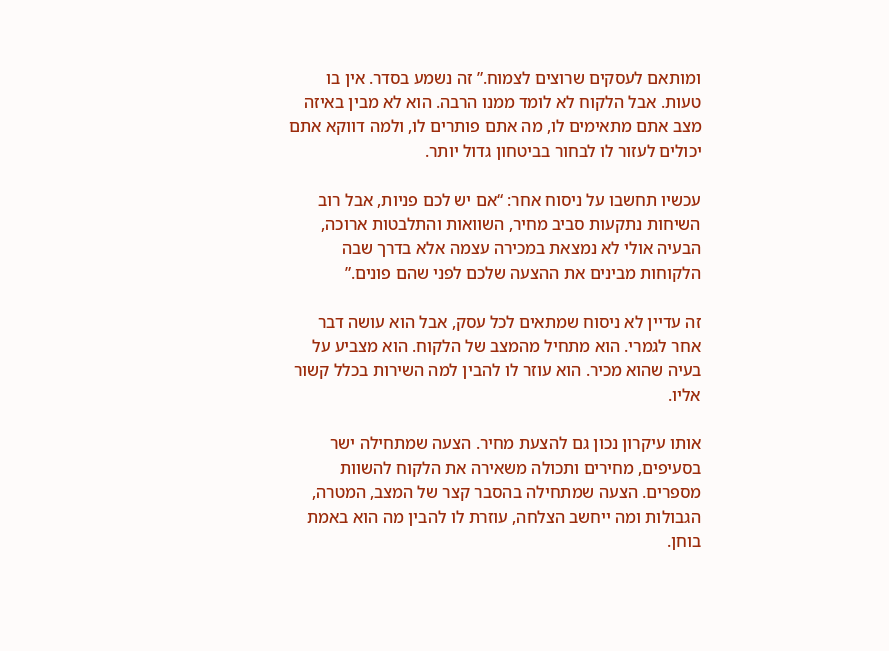ומותאם לעסקים שרוצים לצמוח.” זה נשמע בסדר. אין בו טעות. אבל הלקוח לא לומד ממנו הרבה. הוא לא מבין באיזה מצב אתם מתאימים לו, מה אתם פותרים לו, ולמה דווקא אתם יכולים לעזור לו לבחור בביטחון גדול יותר.

עכשיו תחשבו על ניסוח אחר: “אם יש לכם פניות, אבל רוב השיחות נתקעות סביב מחיר, השוואות והתלבטות ארוכה, הבעיה אולי לא נמצאת במכירה עצמה אלא בדרך שבה הלקוחות מבינים את ההצעה שלכם לפני שהם פונים.”

זה עדיין לא ניסוח שמתאים לכל עסק, אבל הוא עושה דבר אחר לגמרי. הוא מתחיל מהמצב של הלקוח. הוא מצביע על בעיה שהוא מכיר. הוא עוזר לו להבין למה השירות בכלל קשור אליו.

אותו עיקרון נכון גם להצעת מחיר. הצעה שמתחילה ישר בסעיפים, מחירים ותכולה משאירה את הלקוח להשוות מספרים. הצעה שמתחילה בהסבר קצר של המצב, המטרה, הגבולות ומה ייחשב הצלחה, עוזרת לו להבין מה הוא באמת בוחן.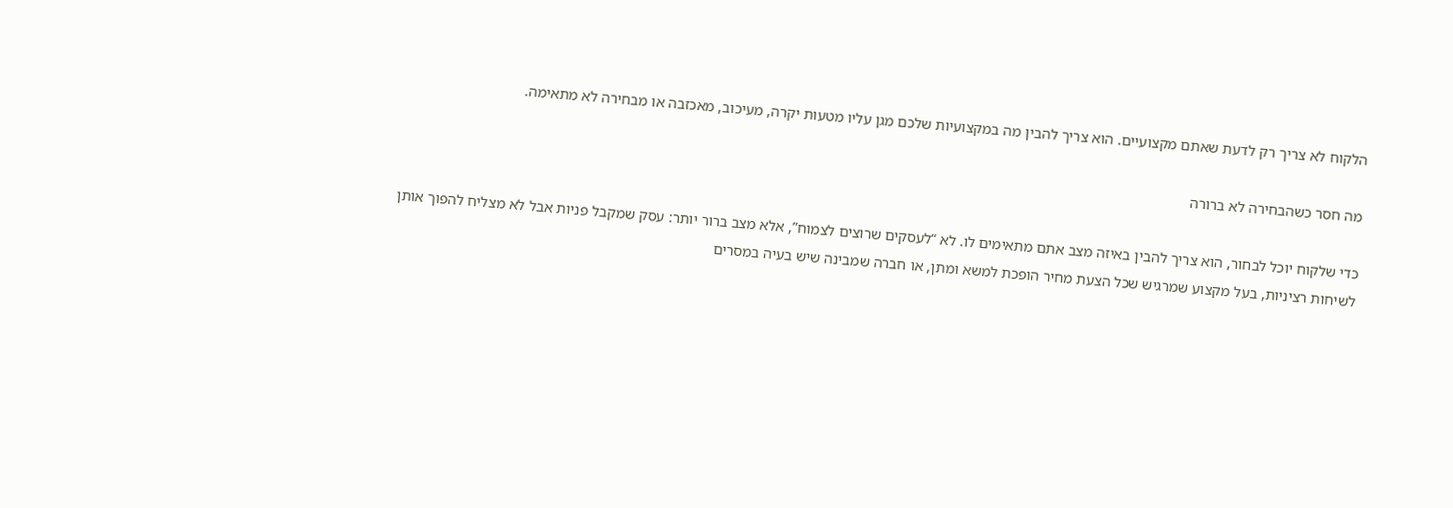הלקוח לא צריך רק לדעת שאתם מקצועיים. הוא צריך להבין מה במקצועיות שלכם מגן עליו מטעות יקרה, מעיכוב, מאכזבה או מבחירה לא מתאימה.

מה חסר כשהבחירה לא ברורה

כדי שלקוח יוכל לבחור, הוא צריך להבין באיזה מצב אתם מתאימים לו. לא “לעסקים שרוצים לצמוח”, אלא מצב ברור יותר: עסק שמקבל פניות אבל לא מצליח להפוך אותן לשיחות רציניות, בעל מקצוע שמרגיש שכל הצעת מחיר הופכת למשא ומתן, או חברה שמבינה שיש בעיה במסרים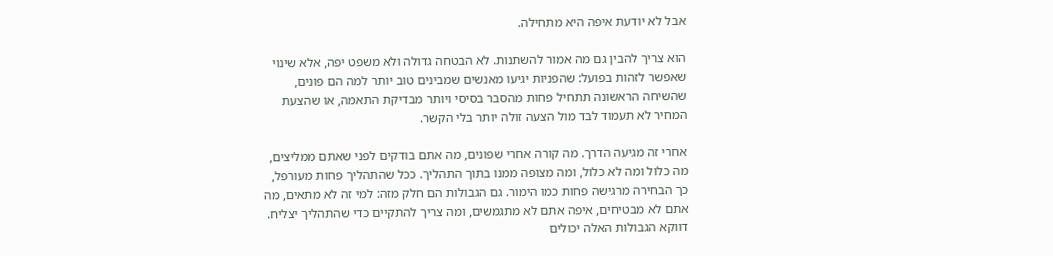אבל לא יודעת איפה היא מתחילה.

הוא צריך להבין גם מה אמור להשתנות. לא הבטחה גדולה ולא משפט יפה, אלא שינוי שאפשר לזהות בפועל: שהפניות יגיעו מאנשים שמבינים טוב יותר למה הם פונים, שהשיחה הראשונה תתחיל פחות מהסבר בסיסי ויותר מבדיקת התאמה, או שהצעת המחיר לא תעמוד לבד מול הצעה זולה יותר בלי הקשר.

אחרי זה מגיעה הדרך. מה קורה אחרי שפונים, מה אתם בודקים לפני שאתם ממליצים, מה כלול ומה לא כלול, ומה מצופה ממנו בתוך התהליך. ככל שהתהליך פחות מעורפל, כך הבחירה מרגישה פחות כמו הימור. גם הגבולות הם חלק מזה: למי זה לא מתאים, מה אתם לא מבטיחים, איפה אתם לא מתגמשים, ומה צריך להתקיים כדי שהתהליך יצליח. דווקא הגבולות האלה יכולים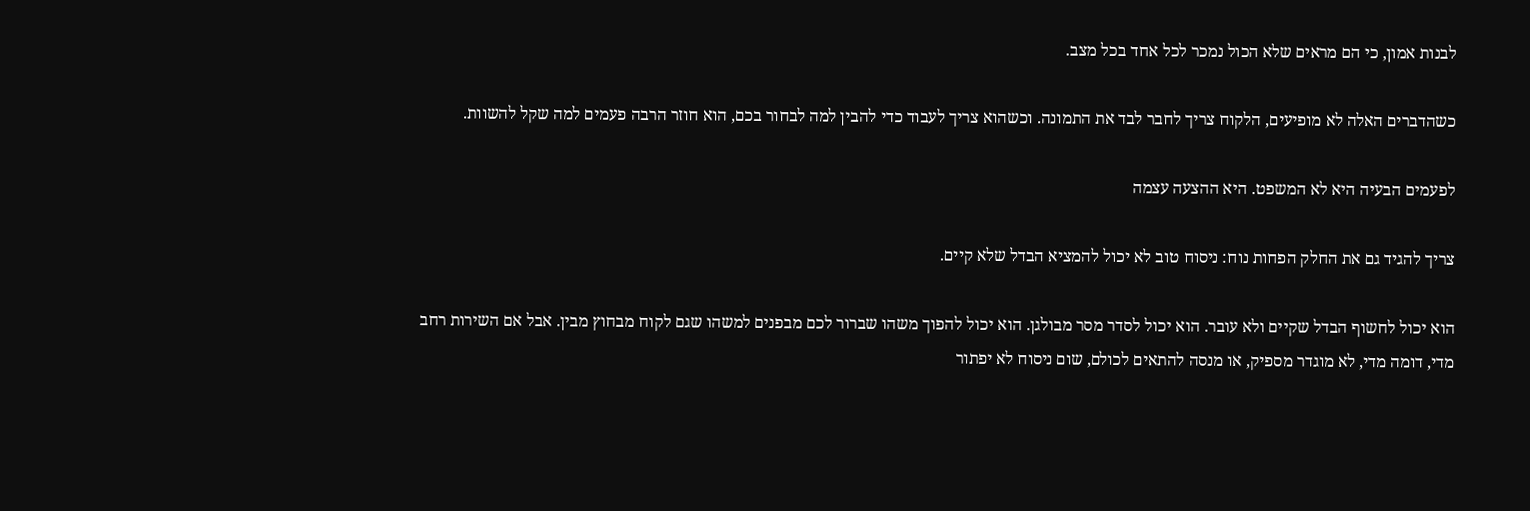לבנות אמון, כי הם מראים שלא הכול נמכר לכל אחד בכל מצב.

כשהדברים האלה לא מופיעים, הלקוח צריך לחבר לבד את התמונה. וכשהוא צריך לעבוד כדי להבין למה לבחור בכם, הוא חוזר הרבה פעמים למה שקל להשוות.

לפעמים הבעיה היא לא המשפט. היא ההצעה עצמה

צריך להגיד גם את החלק הפחות נוח: ניסוח טוב לא יכול להמציא הבדל שלא קיים.

הוא יכול לחשוף הבדל שקיים ולא עובר. הוא יכול לסדר מסר מבולגן. הוא יכול להפוך משהו שברור לכם מבפנים למשהו שגם לקוח מבחוץ מבין. אבל אם השירות רחב מדי, דומה מדי, לא מוגדר מספיק, או מנסה להתאים לכולם, שום ניסוח לא יפתור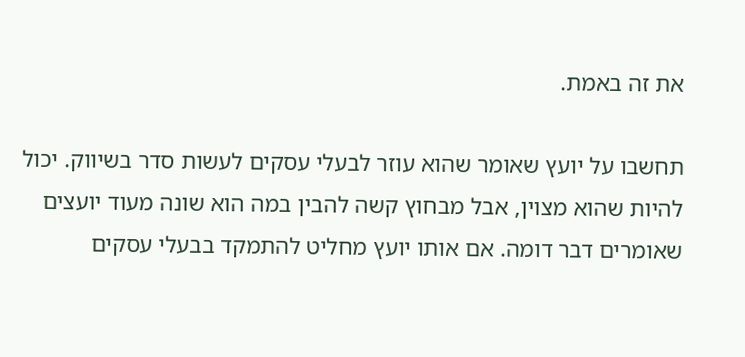את זה באמת.

תחשבו על יועץ שאומר שהוא עוזר לבעלי עסקים לעשות סדר בשיווק. יכול להיות שהוא מצוין, אבל מבחוץ קשה להבין במה הוא שונה מעוד יועצים שאומרים דבר דומה. אם אותו יועץ מחליט להתמקד בבעלי עסקים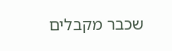שכבר מקבלים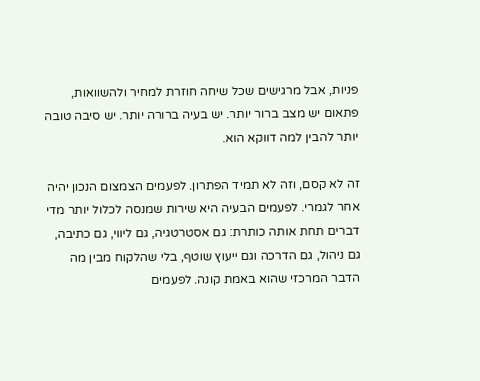פניות, אבל מרגישים שכל שיחה חוזרת למחיר ולהשוואות, פתאום יש מצב ברור יותר. יש בעיה ברורה יותר. יש סיבה טובה יותר להבין למה דווקא הוא.

זה לא קסם, וזה לא תמיד הפתרון. לפעמים הצמצום הנכון יהיה אחר לגמרי. לפעמים הבעיה היא שירות שמנסה לכלול יותר מדי דברים תחת אותה כותרת: גם אסטרטגיה, גם ליווי, גם כתיבה, גם ניהול, גם הדרכה וגם ייעוץ שוטף, בלי שהלקוח מבין מה הדבר המרכזי שהוא באמת קונה. לפעמים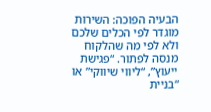הבעיה הפוכה: השירות מוגדר לפי הכלים שלכם ולא לפי מה שהלקוח מנסה לפתור. “פגישת ייעוץ”, “ליווי שיווקי” או “בניית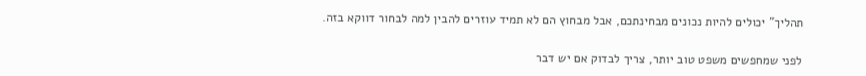תהליך” יכולים להיות נכונים מבחינתכם, אבל מבחוץ הם לא תמיד עוזרים להבין למה לבחור דווקא בזה.

לפני שמחפשים משפט טוב יותר, צריך לבדוק אם יש דבר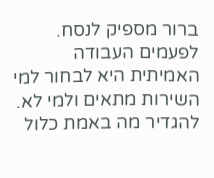ברור מספיק לנסח. לפעמים העבודה האמיתית היא לבחור למי השירות מתאים ולמי לא. להגדיר מה באמת כלול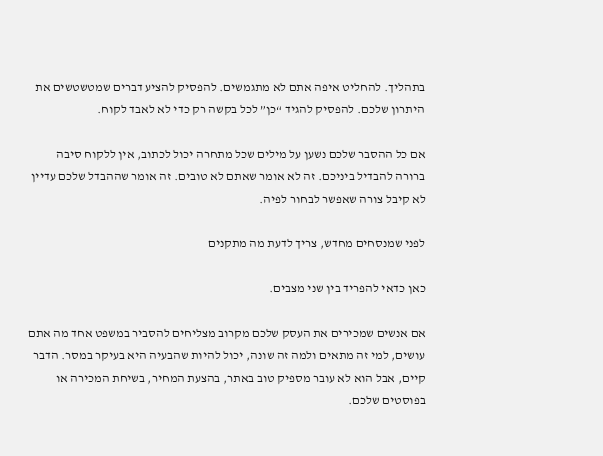בתהליך. להחליט איפה אתם לא מתגמשים. להפסיק להציע דברים שמטשטשים את היתרון שלכם. להפסיק להגיד “כן” לכל בקשה רק כדי לא לאבד לקוח.

אם כל ההסבר שלכם נשען על מילים שכל מתחרה יכול לכתוב, אין ללקוח סיבה ברורה להבדיל ביניכם. זה לא אומר שאתם לא טובים. זה אומר שההבדל שלכם עדיין לא קיבל צורה שאפשר לבחור לפיה.

לפני שמנסחים מחדש, צריך לדעת מה מתקנים

כאן כדאי להפריד בין שני מצבים.

אם אנשים שמכירים את העסק שלכם מקרוב מצליחים להסביר במשפט אחד מה אתם עושים, למי זה מתאים ולמה זה שונה, יכול להיות שהבעיה היא בעיקר במסר. הדבר קיים, אבל הוא לא עובר מספיק טוב באתר, בהצעת המחיר, בשיחת המכירה או בפוסטים שלכם.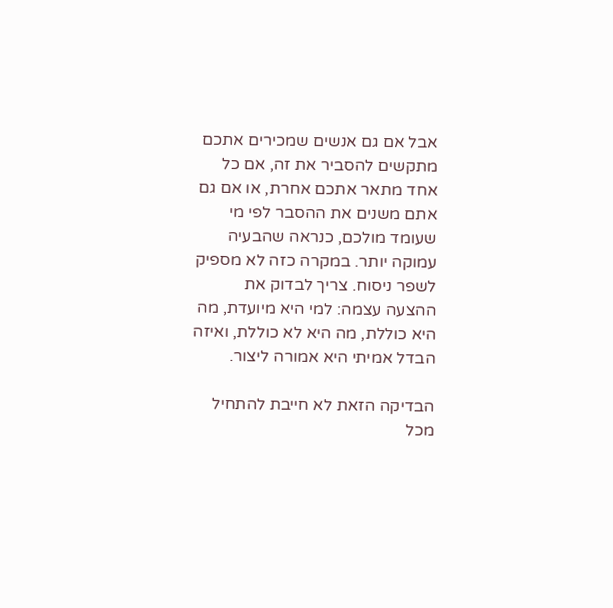אבל אם גם אנשים שמכירים אתכם מתקשים להסביר את זה, אם כל אחד מתאר אתכם אחרת, או אם גם אתם משנים את ההסבר לפי מי שעומד מולכם, כנראה שהבעיה עמוקה יותר. במקרה כזה לא מספיק לשפר ניסוח. צריך לבדוק את ההצעה עצמה: למי היא מיועדת, מה היא כוללת, מה היא לא כוללת, ואיזה הבדל אמיתי היא אמורה ליצור.

הבדיקה הזאת לא חייבת להתחיל מכל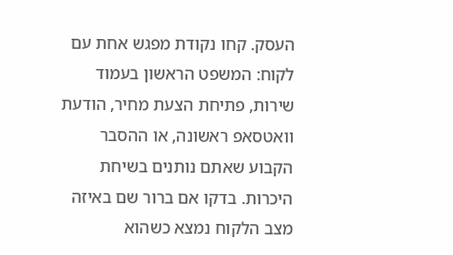העסק. קחו נקודת מפגש אחת עם לקוח: המשפט הראשון בעמוד שירות, פתיחת הצעת מחיר, הודעת וואטסאפ ראשונה, או ההסבר הקבוע שאתם נותנים בשיחת היכרות. בדקו אם ברור שם באיזה מצב הלקוח נמצא כשהוא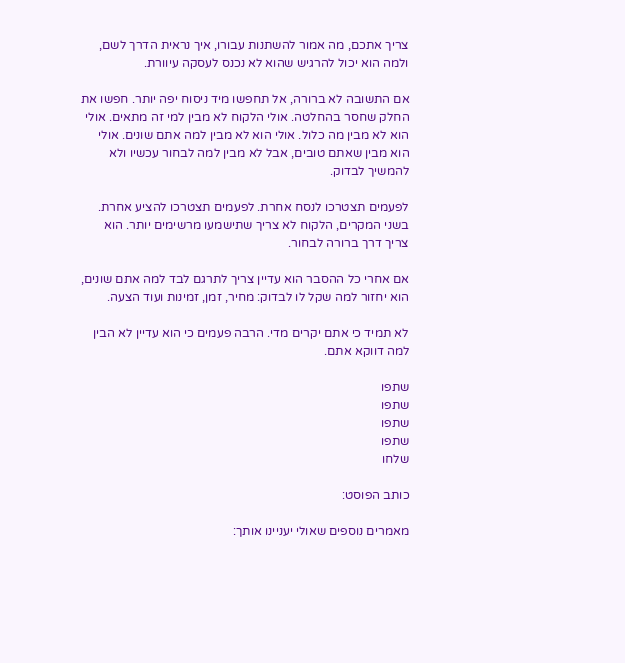צריך אתכם, מה אמור להשתנות עבורו, איך נראית הדרך לשם, ולמה הוא יכול להרגיש שהוא לא נכנס לעסקה עיוורת.

אם התשובה לא ברורה, אל תחפשו מיד ניסוח יפה יותר. חפשו את החלק שחסר בהחלטה. אולי הלקוח לא מבין למי זה מתאים. אולי הוא לא מבין מה כלול. אולי הוא לא מבין למה אתם שונים. אולי הוא מבין שאתם טובים, אבל לא מבין למה לבחור עכשיו ולא להמשיך לבדוק.

לפעמים תצטרכו לנסח אחרת. לפעמים תצטרכו להציע אחרת. בשני המקרים, הלקוח לא צריך שתישמעו מרשימים יותר. הוא צריך דרך ברורה לבחור.

אם אחרי כל ההסבר הוא עדיין צריך לתרגם לבד למה אתם שונים, הוא יחזור למה שקל לו לבדוק: מחיר, זמן, זמינות ועוד הצעה.

לא תמיד כי אתם יקרים מדי. הרבה פעמים כי הוא עדיין לא הבין למה דווקא אתם.

שתפו
שתפו
שתפו
שתפו
שלחו

כותב הפוסט:

מאמרים נוספים שאולי יעניינו אותך: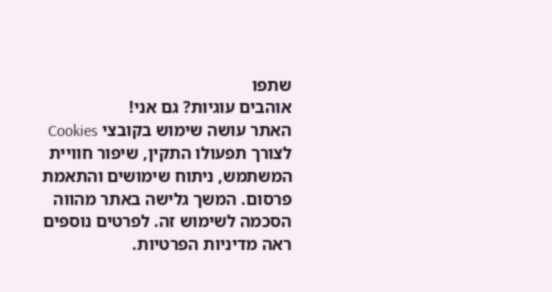שתפו
אוהבים עוגיות? גם אני!
האתר עושה שימוש בקובצי Cookies לצורך תפעולו התקין, שיפור חוויית המשתמש, ניתוח שימושים והתאמת פרסום. המשך גלישה באתר מהווה הסכמה לשימוש זה. לפרטים נוספים ראה מדיניות הפרטיות.